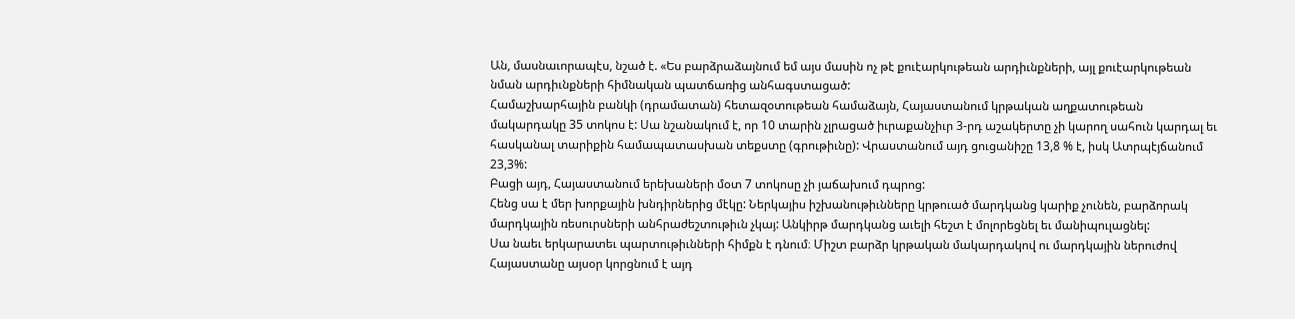Ան, մասնաւորապէս, նշած է. «Ես բարձրաձայնում եմ այս մասին ոչ թէ քուէարկութեան արդիւնքների, այլ քուէարկութեան նման արդիւնքների հիմնական պատճառից անհագստացած:
Համաշխարհային բանկի (դրամատան) հետազօտութեան համաձայն, Հայաստանում կրթական աղքատութեան մակարդակը 35 տոկոս է: Սա նշանակում է, որ 10 տարին չլրացած իւրաքանչիւր 3-րդ աշակերտը չի կարող սահուն կարդալ եւ հասկանալ տարիքին համապատասխան տեքստը (գրութիւնը): Վրաստանում այդ ցուցանիշը 13,8 % է, իսկ Ատրպէյճանում 23,3%:
Բացի այդ, Հայաստանում երեխաների մօտ 7 տոկոսը չի յաճախում դպրոց:
Հենց սա է մեր խորքային խնդիրներից մէկը: Ներկայիս իշխանութիւնները կրթուած մարդկանց կարիք չունեն, բարձորակ մարդկային ռեսուրսների անհրաժեշտութիւն չկայ: Անկիրթ մարդկանց աւելի հեշտ է մոլորեցնել եւ մանիպուլացնել:
Սա նաեւ երկարատեւ պարտութիւնների հիմքն է դնում։ Միշտ բարձր կրթական մակարդակով ու մարդկային ներուժով Հայաստանը այսօր կորցնում է այդ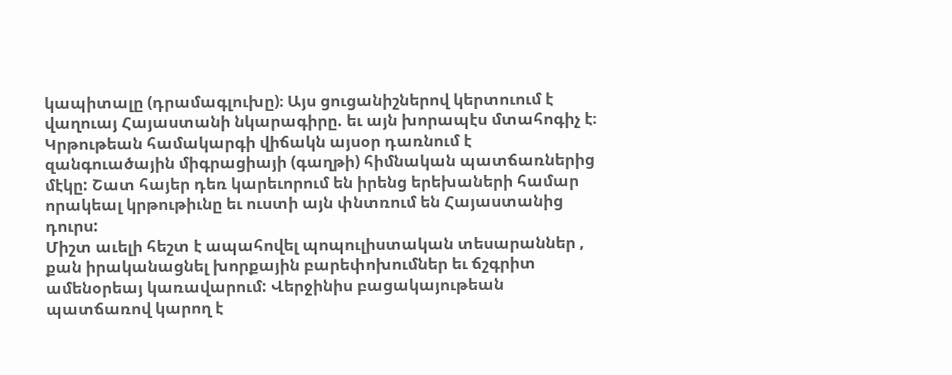կապիտալը (դրամագլուխը)։ Այս ցուցանիշներով կերտուում է վաղուայ Հայաստանի նկարագիրը. եւ այն խորապէս մտահոգիչ է։
Կրթութեան համակարգի վիճակն այսօր դառնում է զանգուածային միգրացիայի (գաղթի) հիմնական պատճառներից մէկը: Շատ հայեր դեռ կարեւորում են իրենց երեխաների համար որակեալ կրթութիւնը եւ ուստի այն փնտռում են Հայաստանից դուրս:
Միշտ աւելի հեշտ է ապահովել պոպուլիստական տեսարաններ , քան իրականացնել խորքային բարեփոխումներ եւ ճշգրիտ ամենօրեայ կառավարում: Վերջինիս բացակայութեան պատճառով կարող է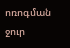ոռոգման ջուր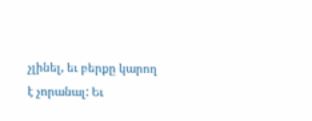չլինել, եւ բերքը կարող է չորանալ: Եւ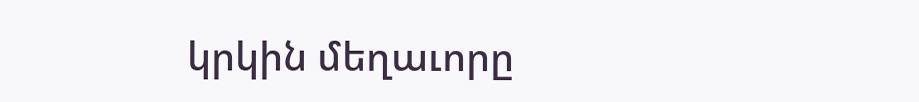կրկին մեղաւորը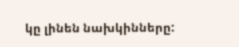կը լինեն նախկինները: